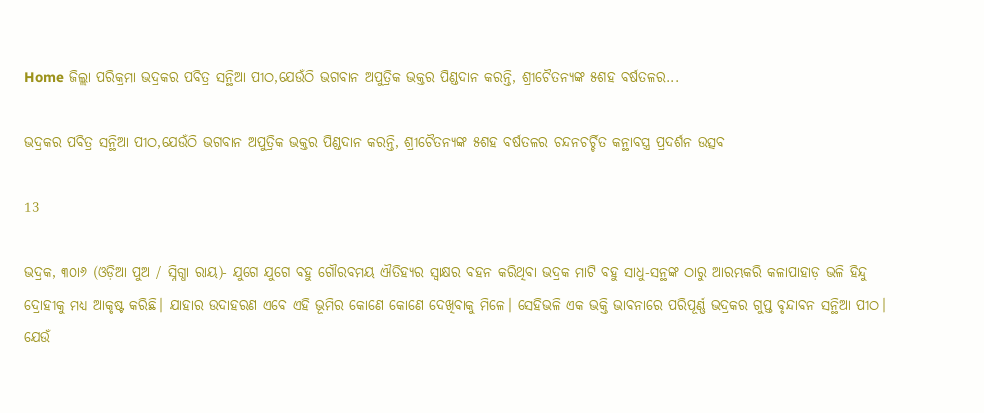Home ଜିଲ୍ଲା ପରିକ୍ରମା ଭଦ୍ରକର ପବିତ୍ର ସନ୍ଥିଆ ପୀଠ,ଯେଉଁଠି ଭଗବାନ ଅପୁତ୍ରିକ ଭକ୍ତର ପିଣ୍ଡଦାନ କରନ୍ତି, ଶ୍ରୀଚୈତନ୍ୟଙ୍କ ୫ଶହ ବର୍ଷତଳର...

ଭଦ୍ରକର ପବିତ୍ର ସନ୍ଥିଆ ପୀଠ,ଯେଉଁଠି ଭଗବାନ ଅପୁତ୍ରିକ ଭକ୍ତର ପିଣ୍ଡଦାନ କରନ୍ତି, ଶ୍ରୀଚୈତନ୍ୟଙ୍କ ୫ଶହ ବର୍ଷତଳର ଚନ୍ଦନଚର୍ଚ୍ଚିତ କନ୍ଥାବସ୍ତ୍ର ପ୍ରଦର୍ଶନ ଉତ୍ସବ

13

ଭଦ୍ରକ, ୩୦ା୬ (ଓଡ଼ିଆ ପୁଅ / ସ୍ନିଗ୍ଧା ରାୟ)- ଯୁଗେ ଯୁଗେ ବହୁ ଗୌରବମୟ ଐତିହ୍ୟର ସ୍ୱାକ୍ଷର ବହନ କରିଥିବା ଭଦ୍ରକ ମାଟି ବହୁ ସାଧୁ-ସନ୍ଥଙ୍କ ଠାରୁ ଆରମ୍ଭକରି କଳାପାହାଡ଼ ଭଳି ହିନ୍ଦୁ ଦ୍ରୋହୀକୁ ମଧ୍ୟ ଆକୃଷ୍ଟ କରିଛି। ଯାହାର ଉଦାହରଣ ଏବେ ଏହି ଭୂମିର କୋଣେ କୋଣେ ଦେଖିବାକୁ ମିଳେ। ସେହିଭଳି ଏକ ଭକ୍ତି ଭାବନାରେ ପରିପୂର୍ଣ୍ଣ ଭଦ୍ରକର ଗୁପ୍ତ ବୃନ୍ଦାବନ ସନ୍ଥିଆ ପୀଠ। ଯେଉଁ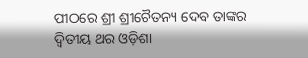ପୀଠରେ ଶ୍ରୀ ଶ୍ରୀଚୈତନ୍ୟ ଦେବ ତାଙ୍କର ଦ୍ୱିତୀୟ ଥର ଓଡ଼ିଶା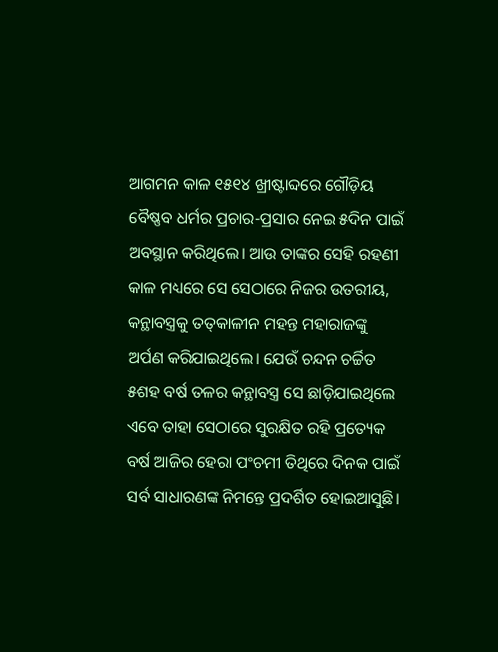ଆଗମନ କାଳ ୧୫୧୪ ଖ୍ରୀଷ୍ଟାବ୍ଦରେ ଗୌଡ଼ିୟ ବୈଷ୍ଣବ ଧର୍ମର ପ୍ରଚାର-ପ୍ରସାର ନେଇ ୫ଦିନ ପାଇଁ ଅବସ୍ଥାନ କରିଥିଲେ। ଆଉ ତାଙ୍କର ସେହି ରହଣୀ କାଳ ମଧ୍ୟରେ ସେ ସେଠାରେ ନିଜର ଉତରୀୟ, କନ୍ଥାବସ୍ତ୍ରକୁ ତତ୍‌କାଳୀନ ମହନ୍ତ ମହାରାଜଙ୍କୁ ଅର୍ପଣ କରିଯାଇଥିଲେ। ଯେଉଁ ଚନ୍ଦନ ଚର୍ଚ୍ଚିତ ୫ଶହ ବର୍ଷ ତଳର କନ୍ଥାବସ୍ତ୍ର ସେ ଛାଡ଼ିଯାଇଥିଲେ ଏବେ ତାହା ସେଠାରେ ସୁରକ୍ଷିତ ରହି ପ୍ରତ୍ୟେକ ବର୍ଷ ଆଜିର ହେରା ପଂଚମୀ ତିଥିରେ ଦିନକ ପାଇଁ ସର୍ବ ସାଧାରଣଙ୍କ ନିମନ୍ତେ ପ୍ରଦର୍ଶିତ ହୋଇଆସୁଛି।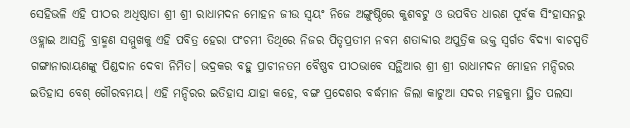ସେହିଭଳି ଏହି ପୀଠର ଅଧିଷ୍ଠାତା ଶ୍ରୀ ଶ୍ରୀ ରାଧାମଦନ ମୋହନ ଜୀଉ ସ୍ୱୟଂ ନିଜେ ଅଙ୍ଗୁଷ୍ଠିରେ କୁଶବଟୁ ଓ ଉପବିତ ଧାରଣ ପୂର୍ବକ ସିଂହାସନରୁ ଓହ୍ଲାଇ ଆସନ୍ତି ବ୍ରାହ୍ମଣ ସମ୍ମୁଖକୁ ଏହି ପବିତ୍ର ହେରା ପଂଚମୀ ତିଥିରେ ନିଜର ପିତୃପ୍ରତୀମ ନବମ ଶତାବ୍ଦୀର ଅପୁତ୍ରିକ ଭକ୍ତ ସ୍ୱର୍ଗତ ବିଦ୍ୟା ବାଚସ୍ପତି ଗଙ୍ଗାନାରାୟଣଙ୍କୁ ପିଣ୍ଡଦାନ ଦେବା ନିମିତ। ଭଦ୍ରକର ବହୁ ପ୍ରାଚୀନତମ ବୈଷ୍ଣବ ପୀଠଭାବେ ସନ୍ଥିଆର ଶ୍ରୀ ଶ୍ରୀ ରାଧାମଦନ ମୋହନ ମନ୍ଦିରର ଇତିହାସ ବେଶ୍ ଗୌରବମୟ। ଏହି ମନ୍ଦିରର ଇତିହାସ ଯାହା କହେ, ବଙ୍ଗ ପ୍ରଦେଶର ବର୍ଦ୍ଧମାନ ଜିଲା କାଟୁଆ ସଦର ମହକୁମା ସ୍ଥିତ ପଲସା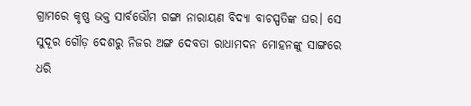ଗ୍ରାମରେ କୃଷ୍ଣ ଭକ୍ତ ସାର୍ବଭୌମ ଗଙ୍ଗା ନାରାୟଣ ବିଦ୍ୟା ବାଚସ୍ପତିଙ୍କ ଘର। ସେ ସୁଦୂର ଗୌଡ଼ ଦେଶରୁ ନିଜର ଅଙ୍ଗ ଦେବତା ରାଧାମଦନ ମୋହନଙ୍କୁ ସାଙ୍ଗରେ ଧରି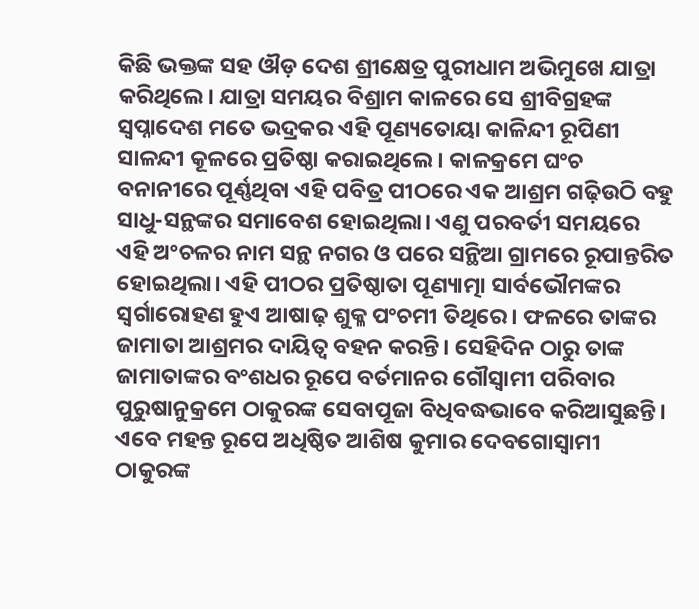କିଛି ଭକ୍ତଙ୍କ ସହ ଔଡ଼ ଦେଶ ଶ୍ରୀକ୍ଷେତ୍ର ପୁରୀଧାମ ଅଭିମୁଖେ ଯାତ୍ରା କରିଥିଲେ। ଯାତ୍ରା ସମୟର ବିଶ୍ରାମ କାଳରେ ସେ ଶ୍ରୀବିଗ୍ରହଙ୍କ ସ୍ୱପ୍ନାଦେଶ ମତେ ଭଦ୍ରକର ଏହି ପୂଣ୍ୟତୋୟା କାଳିନ୍ଦୀ ରୂପିଣୀ ସାଳନ୍ଦୀ କୂଳରେ ପ୍ରତିଷ୍ଠା କରାଇଥିଲେ। କାଳକ୍ରମେ ଘଂଚ ବନାନୀରେ ପୂର୍ଣ୍ଣଥିବା ଏହି ପବିତ୍ର ପୀଠରେ ଏକ ଆଶ୍ରମ ଗଢ଼ିଉଠି ବହୁ ସାଧୁ-ସନ୍ଥଙ୍କର ସମାବେଶ ହୋଇଥିଲା। ଏଣୁ ପରବର୍ତୀ ସମୟରେ ଏହି ଅଂଚଳର ନାମ ସନ୍ଥ ନଗର ଓ ପରେ ସନ୍ଥିଆ ଗ୍ରାମରେ ରୂପାନ୍ତରିତ ହୋଇଥିଲା। ଏହି ପୀଠର ପ୍ରତିଷ୍ଠାତା ପୂଣ୍ୟାତ୍ମା ସାର୍ବଭୌମଙ୍କର ସ୍ୱର୍ଗାରୋହଣ ହୁଏ ଆଷାଢ଼ ଶୁକ୍ଳ ପଂଚମୀ ତିଥିରେ। ଫଳରେ ତାଙ୍କର ଜାମାତା ଆଶ୍ରମର ଦାୟିତ୍ୱ ବହନ କରନ୍ତି। ସେହିଦିନ ଠାରୁ ତାଙ୍କ ଜାମାତାଙ୍କର ବଂଶଧର ରୂପେ ବର୍ତମାନର ଗୌସ୍ୱାମୀ ପରିବାର ପୁରୁଷାନୁକ୍ରମେ ଠାକୁରଙ୍କ ସେବାପୂଜା ବିଧିବଦ୍ଧଭାବେ କରିଆସୁଛନ୍ତି। ଏବେ ମହନ୍ତ ରୂପେ ଅଧିଷ୍ଠିତ ଆଶିଷ କୁମାର ଦେବଗୋସ୍ୱାମୀ ଠାକୁରଙ୍କ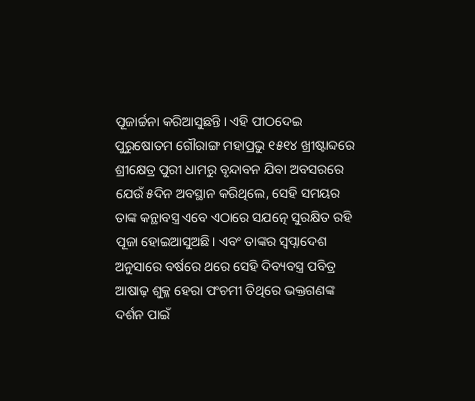ପୂଜାର୍ଚ୍ଚନା କରିଆସୁଛନ୍ତି। ଏହି ପୀଠଦେଇ ପୁରୁଷୋତମ ଗୌରାଙ୍ଗ ମହାପ୍ରଭୁ ୧୫୧୪ ଖ୍ରୀଷ୍ଟାବ୍ଦରେ ଶ୍ରୀକ୍ଷେତ୍ର ପୁରୀ ଧାମରୁ ବୃନ୍ଦାବନ ଯିବା ଅବସରରେ ଯେଉଁ ୫ଦିନ ଅବସ୍ଥାନ କରିଥିଲେ, ସେହି ସମୟର ତାଙ୍କ କନ୍ଥାବସ୍ତ୍ର ଏବେ ଏଠାରେ ସଯତ୍ନେ ସୁରକ୍ଷିତ ରହି ପୂଜା ହୋଇଆସୁଅଛି। ଏବଂ ତାଙ୍କର ସ୍ୱପ୍ନାଦେଶ ଅନୁସାରେ ବର୍ଷରେ ଥରେ ସେହି ଦିବ୍ୟବସ୍ତ୍ର ପବିତ୍ର ଆଷାଢ଼ ଶୁକ୍ଳ ହେରା ପଂଚମୀ ତିଥିରେ ଭକ୍ତଗଣଙ୍କ ଦର୍ଶନ ପାଇଁ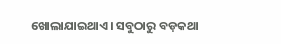ଖୋଲାଯାଇଥାଏ। ସବୁଠାରୁ ବଡ଼କଥା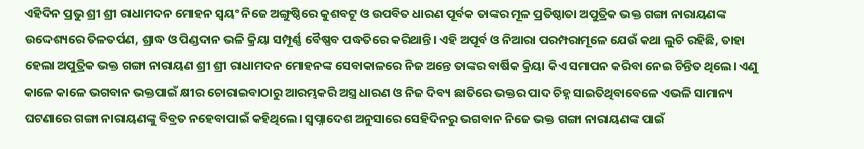ଏହିଦିନ ପ୍ରଭୁ ଶ୍ରୀ ଶ୍ରୀ ରାଧାମଦନ ମୋହନ ସ୍ୱୟଂ ନିଜେ ଅଙ୍ଗୁଷ୍ଠିରେ କୁଶବଟୂ ଓ ଉପବିତ ଧାରଣ ପୂର୍ବକ ତାଙ୍କର ମୂଳ ପ୍ରତିଷ୍ଠାତା ଅପୁତ୍ରିକ ଭକ୍ତ ଗଙ୍ଗା ନାରାୟଣଙ୍କ ଉଦ୍ଦେଶ୍ୟରେ ତିଳତର୍ପଣ, ଶ୍ରାଦ୍ଧ ଓ ପିଣ୍ଡଦାନ ଭଳି କ୍ରିୟା ସମ୍ପୂର୍ଣ୍ଣ ବୈଷ୍ଣବ ପଦ୍ଧତିରେ କରିଥାନ୍ତି। ଏହି ଅପୂର୍ବ ଓ ନିଆରା ପରମ୍ପରାମୂଳେ ଯେଉଁ କଥା ଲୁଚି ରହିଛି, ତାହା ହେଲା ଅପୁତ୍ରିକ ଭକ୍ତ ଗଙ୍ଗା ନାରାୟଣ ଶ୍ରୀ ଶ୍ରୀ ରାଧାମଦନ ମୋହନଙ୍କ ସେବାକାଳରେ ନିଜ ଅନ୍ତେ ତାଙ୍କର ବାର୍ଷିକ କ୍ରିୟା କିଏ ସମାପନ କରିବା ନେଇ ଚିନ୍ତିତ ଥିଲେ। ଏଣୁ କାଳେ କାଳେ ଭଗବାନ ଭକ୍ତପାଇଁ କ୍ଷୀର ଚୋରାଇବାଠାରୁ ଆରମ୍ଭକରି ଅସ୍ତ୍ର ଧାରଣ ଓ ନିଜ ଦିବ୍ୟ ଛାତିରେ ଭକ୍ତର ପାଦ ଚିହ୍ନ ସାଇତିଥିବାବେଳେ ଏଭଳି ସାମାନ୍ୟ ଘଟଣାରେ ଗଙ୍ଗା ନାରାୟଣଙ୍କୁ ବିବ୍ରତ ନହେବାପାଇଁ କହିଥିଲେ। ସ୍ୱପ୍ନାଦେଶ ଅନୁସାରେ ସେହିଦିନରୁ ଭଗବାନ ନିଜେ ଭକ୍ତ ଗଙ୍ଗା ନାରାୟଣଙ୍କ ପାଇଁ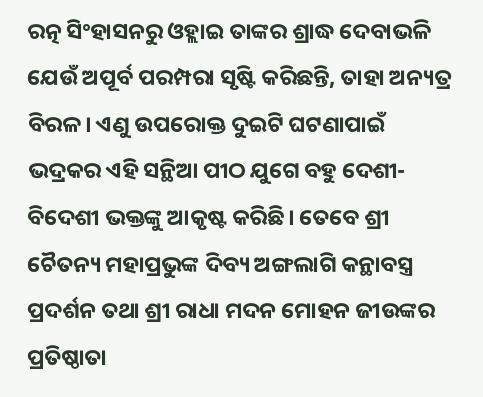ରତ୍ନ ସିଂହାସନରୁ ଓହ୍ଲାଇ ତାଙ୍କର ଶ୍ରାଦ୍ଧ ଦେବାଭଳି ଯେଉଁ ଅପୂର୍ବ ପରମ୍ପରା ସୃଷ୍ଟି କରିଛନ୍ତି, ତାହା ଅନ୍ୟତ୍ର ବିରଳ। ଏଣୁ ଉପରୋକ୍ତ ଦୁଇଟି ଘଟଣାପାଇଁ ଭଦ୍ରକର ଏହି ସନ୍ଥିଆ ପୀଠ ଯୁଗେ ବହୁ ଦେଶୀ-ବିଦେଶୀ ଭକ୍ତଙ୍କୁ ଆକୃଷ୍ଟ କରିଛି। ତେବେ ଶ୍ରୀ ଚୈତନ୍ୟ ମହାପ୍ରଭୁଙ୍କ ଦିବ୍ୟ ଅଙ୍ଗଲାଗି କନ୍ଥାବସ୍ତ୍ର ପ୍ରଦର୍ଶନ ତଥା ଶ୍ରୀ ରାଧା ମଦନ ମୋହନ ଜୀଉଙ୍କର ପ୍ରତିଷ୍ଠାତା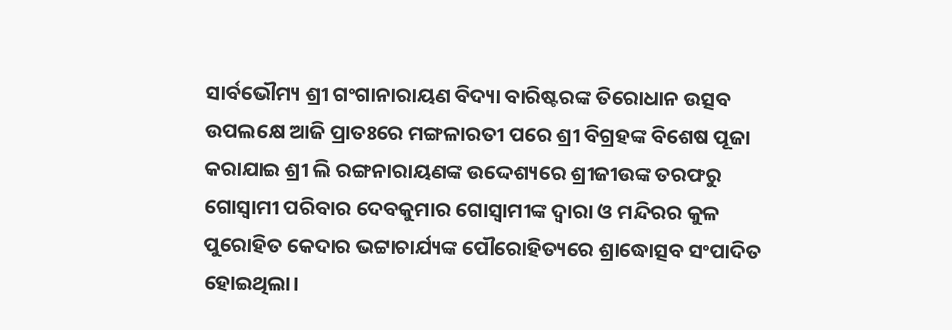ସାର୍ବଭୌମ୍ୟ ଶ୍ରୀ ଗଂଗାନାରାୟଣ ବିଦ୍ୟା ବାରିଷ୍ଟରଙ୍କ ତିରୋଧାନ ଉତ୍ସବ ଉପଲକ୍ଷେ ଆଜି ପ୍ରାତଃରେ ମଙ୍ଗଳାରତୀ ପରେ ଶ୍ରୀ ବିଗ୍ରହଙ୍କ ବିଶେଷ ପୂଜା କରାଯାଇ ଶ୍ରୀ ଲି ରଙ୍ଗନାରାୟଣଙ୍କ ଉଦ୍ଦେଶ୍ୟରେ ଶ୍ରୀଜୀଉଙ୍କ ତରଫରୁ ଗୋସ୍ୱାମୀ ପରିବାର ଦେବକୁମାର ଗୋସ୍ୱାମୀଙ୍କ ଦ୍ୱାରା ଓ ମନ୍ଦିରର କୁଳ ପୁରୋହିତ କେଦାର ଭଟ୍ଟାଚାର୍ଯ୍ୟଙ୍କ ପୌରୋହିତ୍ୟରେ ଶ୍ରାଦ୍ଧୋତ୍ସବ ସଂପାଦିତ ହୋଇଥିଲା।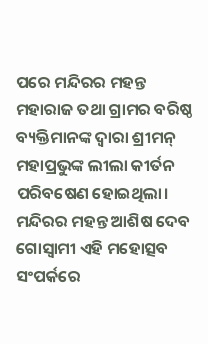ପରେ ମନ୍ଦିରର ମହନ୍ତ ମହାରାଜ ତଥା ଗ୍ରାମର ବରିଷ୍ଠ ବ୍ୟକ୍ତିମାନଙ୍କ ଦ୍ୱାରା ଶ୍ରୀମନ୍ ମହାପ୍ରଭୁଙ୍କ ଲୀଲା କୀର୍ତନ ପରିବଷେଣ ହୋଇଥିଲା। ମନ୍ଦିରର ମହନ୍ତ ଆଶିଷ ଦେବ ଗୋସ୍ୱାମୀ ଏହି ମହୋତ୍ସବ ସଂପର୍କରେ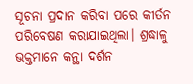ସୂଚନା ପ୍ରଦାନ କରିବା ପରେ କୀର୍ତନ ପରିବେଷଣ କରାଯାଇଥିଲା। ଶ୍ରଦ୍ଧାଳୁ ଭକ୍ତମାନେ କନ୍ଥା ଦର୍ଶନ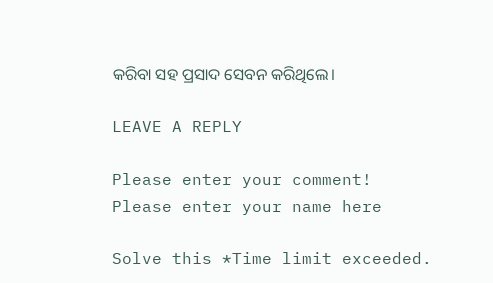କରିବା ସହ ପ୍ରସାଦ ସେବନ କରିଥିଲେ।

LEAVE A REPLY

Please enter your comment!
Please enter your name here

Solve this *Time limit exceeded.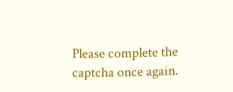Please complete the captcha once again.